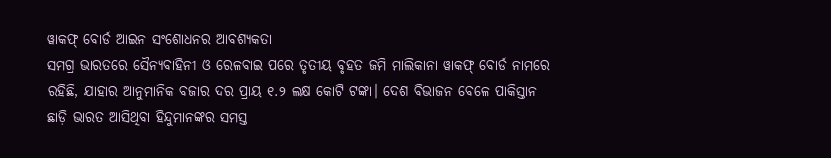ୱାକଫ୍ ବୋର୍ଡ ଆଇନ ସଂଶୋଧନର ଆବଶ୍ୟକତା
ସମଗ୍ର ଭାରତରେ ସୈନ୍ୟବାହିନୀ ଓ ରେଳବାଇ ପରେ ତୃତୀୟ ବୃହତ ଜମି ମାଲିକାନା ୱାକଫ୍ ବୋର୍ଡ ନାମରେ ରହିଛି, ଯାହାର ଆନୁମାନିକ ବଜାର ଦର ପ୍ରାୟ ୧.୨ ଲକ୍ଷ କୋଟି ଟଙ୍କା। ଦେଶ ବିଭାଜନ ବେଳେ ପାକିସ୍ତାନ ଛାଡ଼ି ଭାରତ ଆସିଥିବା ହିନ୍ଦୁମାନଙ୍କର ସମସ୍ତ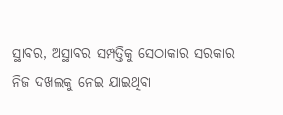ସ୍ଥାବର, ଅସ୍ଥାବର ସମ୍ପତ୍ତିକୁ ସେଠାକାର ସରକାର ନିଜ ଦଖଲକୁ ନେଇ ଯାଇଥିବା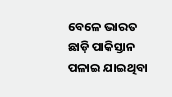ବେଳେ ଭାରତ ଛାଡ଼ି ପାକିସ୍ତାନ ପଳାଇ ଯାଇଥିବା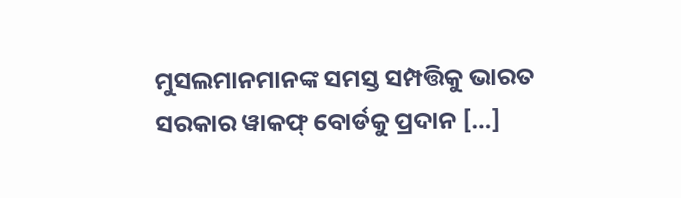ମୁସଲମାନମାନଙ୍କ ସମସ୍ତ ସମ୍ପତ୍ତିକୁ ଭାରତ ସରକାର ୱାକଫ୍ ବୋର୍ଡକୁ ପ୍ରଦାନ […]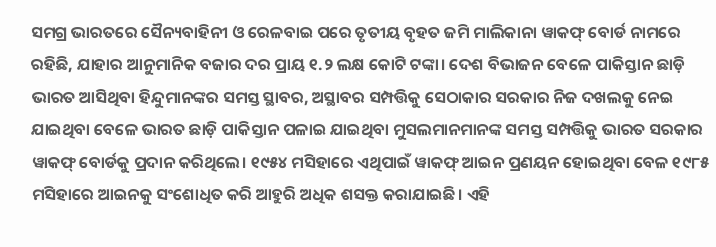ସମଗ୍ର ଭାରତରେ ସୈନ୍ୟବାହିନୀ ଓ ରେଳବାଇ ପରେ ତୃତୀୟ ବୃହତ ଜମି ମାଲିକାନା ୱାକଫ୍ ବୋର୍ଡ ନାମରେ ରହିଛି, ଯାହାର ଆନୁମାନିକ ବଜାର ଦର ପ୍ରାୟ ୧.୨ ଲକ୍ଷ କୋଟି ଟଙ୍କା। ଦେଶ ବିଭାଜନ ବେଳେ ପାକିସ୍ତାନ ଛାଡ଼ି ଭାରତ ଆସିଥିବା ହିନ୍ଦୁମାନଙ୍କର ସମସ୍ତ ସ୍ଥାବର, ଅସ୍ଥାବର ସମ୍ପତ୍ତିକୁ ସେଠାକାର ସରକାର ନିଜ ଦଖଲକୁ ନେଇ ଯାଇଥିବା ବେଳେ ଭାରତ ଛାଡ଼ି ପାକିସ୍ତାନ ପଳାଇ ଯାଇଥିବା ମୁସଲମାନମାନଙ୍କ ସମସ୍ତ ସମ୍ପତ୍ତିକୁ ଭାରତ ସରକାର ୱାକଫ୍ ବୋର୍ଡକୁ ପ୍ରଦାନ କରିଥିଲେ। ୧୯୫୪ ମସିହାରେ ଏଥିପାଇଁ ୱାକଫ୍ ଆଇନ ପ୍ରଣୟନ ହୋଇଥିବା ବେଳ ୧୯୮୫ ମସିହାରେ ଆଇନକୁ ସଂଶୋଧିତ କରି ଆହୁରି ଅଧିକ ଶସକ୍ତ କରାଯାଇଛି। ଏହି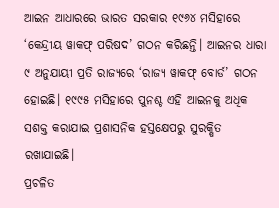ଆଇନ ଆଧାରରେ ଭାରତ ସରକାର ୧୯୬୪ ମସିହାରେ ‘କେନ୍ଦ୍ରୀୟ ୱାକଫ୍ ପରିଷଦ’ ଗଠନ କରିଛନ୍ତି। ଆଇନର ଧାରା ୯ ଅନୁଯାୟୀ ପ୍ରତି ରାଜ୍ୟରେ ‘ରାଜ୍ୟ ୱାକଫ୍ ବୋର୍ଡ’ ଗଠନ ହୋଇଛି। ୧୯୯୫ ମସିହାରେ ପୁନଶ୍ଚ ଏହି ଆଇନକୁ ଅଧିକ ସଶକ୍ତ କରାଯାଇ ପ୍ରଶାସନିକ ହସ୍ତକ୍ଷେପରୁ ସୁରକ୍ଷିତ ରଖାଯାଇଛି।
ପ୍ରଚଳିତ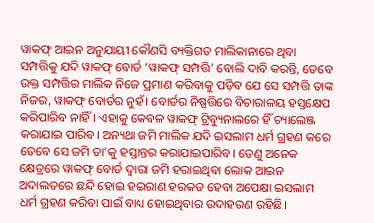ୱାକଫ୍ ଆଇନ ଅନୁଯାୟୀ କୌଣସି ବ୍ୟକ୍ତିଗତ ମାଲିକାନାରେ ଥିବା ସମ୍ପତ୍ତିକୁ ଯଦି ୱାକଫ୍ ବୋର୍ଡ ‘ୱାକଫ୍ ସମ୍ପତ୍ତି’ ବୋଲି ଦାବି କରନ୍ତି, ତେବେ ଉକ୍ତ ସମ୍ପତ୍ତିର ମାଲିକ ନିଜେ ପ୍ରମାଣ କରିବାକୁ ପଡ଼ିବ ଯେ ସେ ସମ୍ପତ୍ତି ତାଙ୍କ ନିଜର, ୱାକଫ୍ ବୋର୍ଡର ନୁହଁ। ବୋର୍ଡର ନିଷ୍ପତ୍ତିରେ ବିଚାରାଳୟ ହସ୍ତକ୍ଷେପ କରିପାରିବ ନାହିଁ। ଏହାକୁ କେବଳ ୱାକଫ୍ ଟ୍ରିବ୍ୟୁନାଲରେ ହିଁ ଚ୍ୟାଲେଞ୍ଜ କରାଯାଇ ପାରିବ। ଅନ୍ୟଥା ଜମି ମାଲିକ ଯଦି ଇସଲାମ ଧର୍ମ ଗ୍ରହଣ କରେ ତେବେ ସେ ଜମି ତା’କୁ ହସ୍ତାନ୍ତର କରାଯାଇପାରିବ। ତେଣୁ ଅନେକ କ୍ଷେତ୍ରରେ ୱାକଫ୍ ବୋର୍ଡ ଦ୍ୱାରା ଜମି ହରାଇଥିବା ଲୋକ ଆଇନ ଅଦାଲତରେ ଛନ୍ଦି ହୋଇ ହଇରାଣ ହରକତ ହେବା ଅପେକ୍ଷା ଇସଲାମ ଧର୍ମ ଗ୍ରହଣ କରିବା ପାଇଁ ବାଧ୍ୟ ହୋଇଥିବାର ଉଦାହରଣ ରହିଛି।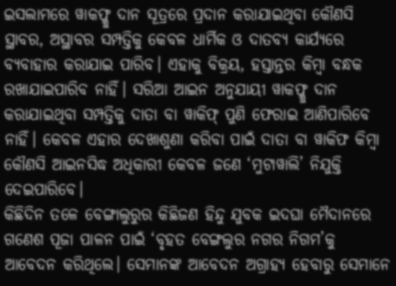ଇସଲାମରେ ୱାକଫ୍କୁ ଦାନ ସୂତ୍ରରେ ପ୍ରଦାନ କରାଯାଇଥିବା କୌଣସି ସ୍ଥାବର, ଅସ୍ଥାବର ସମ୍ପତ୍ତିକୁ କେବଳ ଧାର୍ମିକ ଓ ଦାତବ୍ୟ କାର୍ଯ୍ୟରେ ବ୍ୟବାହାର କରାଯାଇ ପାରିବ। ଏହାକୁ ବିକ୍ରୟ, ହସ୍ତାନ୍ତର କିମ୍ବା ବନ୍ଧକ ରଖାଯାଇପାରିବ ନାହିଁ। ସରିଆ ଆଇନ ଅନୁଯାୟୀ ୱାକଫ୍କୁ ଦାନ କରାଯାଇଥିବା ସମ୍ପତ୍ତିକୁ ଦାତା ବା ୱାକିଫ୍ ପୁଣି ଫେରାଇ ଆଣିପାରିବେ ନାହିଁ। କେବଳ ଏହାର ଦେଖାଶୁଣା କରିବା ପାଇଁ ଦାତା ବା ୱାକିଫ କିମ୍ବା କୌଣସି ଆଇନସିଦ୍ଧ ଅଧିକାରୀ କେବଳ ଜଣେ ‘ମୁଟାୱାଲି’ ନିଯୁକ୍ତି ଦେଇପାରିବେ।
କିଛିଦିନ ତଳେ ବେଙ୍ଗାଲୁରୁର କିଛିଜଣ ହିନ୍ଦୁ ଯୁବକ ଇଦଘା ମୈଦାନରେ ଗଣେଶ ପୂଜା ପାଳନ ପାଇଁ ‘ବୃହତ ବେଙ୍ଗଲୁର ନଗର ନିଗମ’କୁ ଆବେଦନ କରିଥିଲେ। ସେମାନଙ୍କ ଆବେଦନ ଅଗ୍ରାହ୍ୟ ହେବାରୁ ସେମାନେ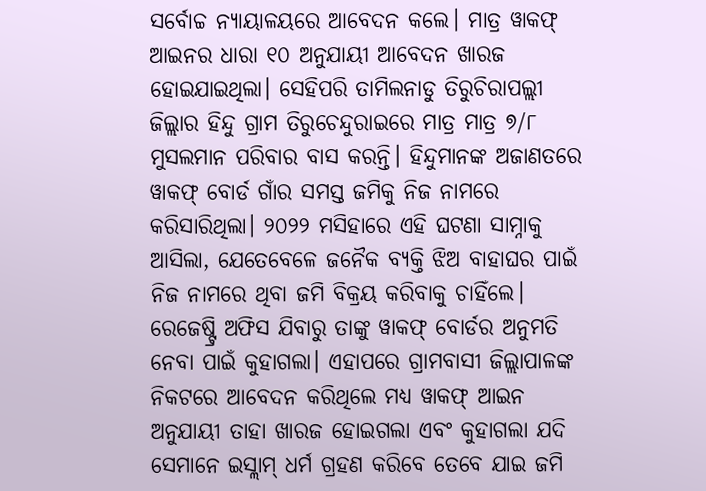ସର୍ବୋଚ୍ଚ ନ୍ୟାୟାଳୟରେ ଆବେଦନ କଲେ। ମାତ୍ର ୱାକଫ୍ ଆଇନର ଧାରା ୧୦ ଅନୁଯାୟୀ ଆବେଦନ ଖାରଜ ହୋଇଯାଇଥିଲା। ସେହିପରି ତାମିଲନାଡୁ ତିରୁଚିରାପଲ୍ଲୀ ଜିଲ୍ଲାର ହିନ୍ଦୁ ଗ୍ରାମ ତିରୁଚେନ୍ଦୁରାଇରେ ମାତ୍ର ମାତ୍ର ୭/୮ ମୁସଲମାନ ପରିବାର ବାସ କରନ୍ତି। ହିନ୍ଦୁମାନଙ୍କ ଅଜାଣତରେ ୱାକଫ୍ ବୋର୍ଡ ଗାଁର ସମସ୍ତ ଜମିକୁ ନିଜ ନାମରେ କରିସାରିଥିଲା। ୨୦୨୨ ମସିହାରେ ଏହି ଘଟଣା ସାମ୍ନାକୁ ଆସିଲା, ଯେତେବେଳେ ଜନୈକ ବ୍ୟକ୍ତି ଝିଅ ବାହାଘର ପାଇଁ ନିଜ ନାମରେ ଥିବା ଜମି ବିକ୍ରୟ କରିବାକୁ ଚାହିଁଲେ। ରେଜେଷ୍ଟ୍ରି ଅଫିସ ଯିବାରୁ ତାଙ୍କୁ ୱାକଫ୍ ବୋର୍ଡର ଅନୁମତି ନେବା ପାଇଁ କୁହାଗଲା। ଏହାପରେ ଗ୍ରାମବାସୀ ଜିଲ୍ଲାପାଳଙ୍କ ନିକଟରେ ଆବେଦନ କରିଥିଲେ ମଧ୍ୟ ୱାକଫ୍ ଆଇନ ଅନୁଯାୟୀ ତାହା ଖାରଜ ହୋଇଗଲା ଏବଂ କୁହାଗଲା ଯଦି ସେମାନେ ଇସ୍ଲାମ୍ ଧର୍ମ ଗ୍ରହଣ କରିବେ ତେବେ ଯାଇ ଜମି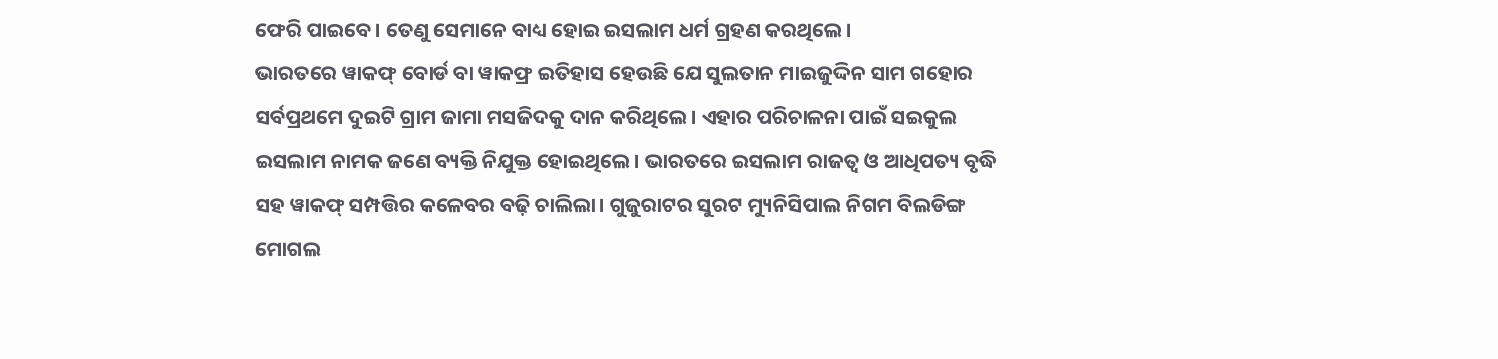ଫେରି ପାଇବେ। ତେଣୁ ସେମାନେ ବାଧ୍ୟ ହୋଇ ଇସଲାମ ଧର୍ମ ଗ୍ରହଣ କରଥିଲେ।
ଭାରତରେ ୱାକଫ୍ ବୋର୍ଡ ବା ୱାକଫ୍ର ଇତିହାସ ହେଉଛି ଯେ ସୁଲତାନ ମାଇଜୁଦ୍ଦିନ ସାମ ଗହୋର ସର୍ବପ୍ରଥମେ ଦୁଇଟି ଗ୍ରାମ ଜାମା ମସଜିଦକୁ ଦାନ କରିଥିଲେ। ଏହାର ପରିଚାଳନା ପାଇଁ ସଇକୁଲ ଇସଲାମ ନାମକ ଜଣେ ବ୍ୟକ୍ତି ନିଯୁକ୍ତ ହୋଇଥିଲେ। ଭାରତରେ ଇସଲାମ ରାଜତ୍ୱ ଓ ଆଧିପତ୍ୟ ବୃଦ୍ଧି ସହ ୱାକଫ୍ ସମ୍ପତ୍ତିର କଳେବର ବଢ଼ି ଚାଲିଲା। ଗୁଜୁରାଟର ସୁରଟ ମ୍ୟୁନିସିପାଲ ନିଗମ ବିଲଡିଙ୍ଗ ମୋଗଲ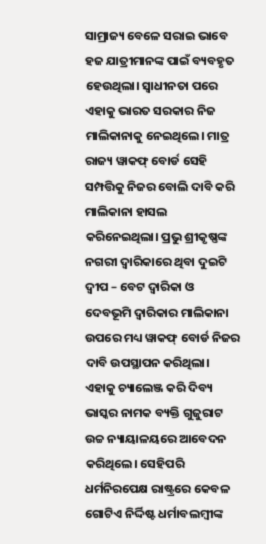ସାମ୍ରାଜ୍ୟ ବେଳେ ସରାଇ ଭାବେ ହଜ ଯାତ୍ରୀମାନଙ୍କ ପାଇଁ ବ୍ୟବହୃତ ହେଉଥିଲା। ସ୍ୱାଧୀନତା ପରେ ଏହାକୁ ଭାରତ ସରକାର ନିଜ ମାଲିକାନାକୁ ନେଇଥିଲେ। ମାତ୍ର ରାଜ୍ୟ ୱାକଫ୍ ବୋର୍ଡ ସେହି ସମ୍ପତ୍ତିକୁ ନିଜର ବୋଲି ଦାବି କରି ମାଲିକାନା ହାସଲ କରିନେଇଥିଲା। ପ୍ରଭୁ ଶ୍ରୀକୃଷ୍ଣଙ୍କ ନଗରୀ ଦ୍ୱାରିକାରେ ଥିବା ଦୁଇଟି ଦ୍ୱୀପ – ବେଟ ଦ୍ୱାରିକା ଓ ଦେବଭୂମି ଦ୍ୱାରିକାର ମାଲିକାନା ଉପରେ ମଧ୍ୟ ୱାକଫ୍ ବୋର୍ଡ ନିଜର ଦାବି ଉପସ୍ଥାପନ କରିଥିଲା। ଏହାକୁ ଚ୍ୟାଲେଞ୍ଜ କରି ଦିବ୍ୟ ଭାସ୍କର ନାମକ ବ୍ୟକ୍ତି ଗୁଜୁରାଟ ଉଚ୍ଚ ନ୍ୟାୟାଳୟରେ ଆବେଦନ କରିଥିଲେ। ସେହିପରି ଧର୍ମନିରପେକ୍ଷ ରାଷ୍ଟ୍ରରେ କେବଳ ଗୋଟିଏ ନିର୍ଦ୍ଦିଷ୍ଟ ଧର୍ମାବଲମ୍ବୀଙ୍କ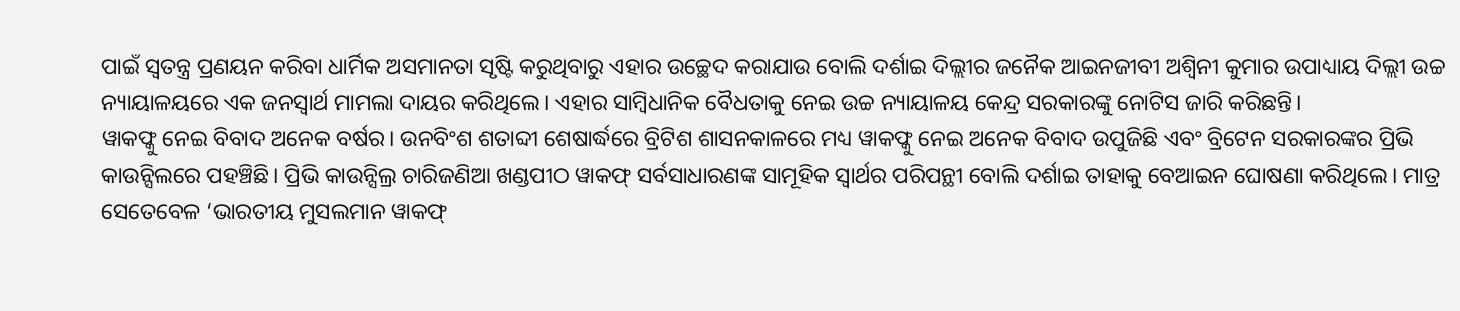ପାଇଁ ସ୍ୱତନ୍ତ୍ର ପ୍ରଣୟନ କରିବା ଧାର୍ମିକ ଅସମାନତା ସୃଷ୍ଟି କରୁଥିବାରୁ ଏହାର ଉଚ୍ଛେଦ କରାଯାଉ ବୋଲି ଦର୍ଶାଇ ଦିଲ୍ଲୀର ଜନୈକ ଆଇନଜୀବୀ ଅଶ୍ୱିନୀ କୁମାର ଉପାଧ୍ୟାୟ ଦିଲ୍ଲୀ ଉଚ୍ଚ ନ୍ୟାୟାଳୟରେ ଏକ ଜନସ୍ୱାର୍ଥ ମାମଲା ଦାୟର କରିଥିଲେ। ଏହାର ସାମ୍ବିଧାନିକ ବୈଧତାକୁ ନେଇ ଉଚ୍ଚ ନ୍ୟାୟାଳୟ କେନ୍ଦ୍ର ସରକାରଙ୍କୁ ନୋଟିସ ଜାରି କରିଛନ୍ତି।
ୱାକଫ୍କୁ ନେଇ ବିବାଦ ଅନେକ ବର୍ଷର। ଉନବିଂଶ ଶତାବ୍ଦୀ ଶେଷାର୍ଦ୍ଧରେ ବ୍ରିଟିଶ ଶାସନକାଳରେ ମଧ୍ୟ ୱାକଫ୍କୁ ନେଇ ଅନେକ ବିବାଦ ଉପୁଜିଛି ଏବଂ ବ୍ରିଟେନ ସରକାରଙ୍କର ପ୍ରିଭି କାଉନ୍ସିଲରେ ପହଞ୍ଚିଛି। ପ୍ରିଭି କାଉନ୍ସିଲ୍ର ଚାରିଜଣିଆ ଖଣ୍ଡପୀଠ ୱାକଫ୍ ସର୍ବସାଧାରଣଙ୍କ ସାମୂହିକ ସ୍ୱାର୍ଥର ପରିପନ୍ଥୀ ବୋଲି ଦର୍ଶାଇ ତାହାକୁ ବେଆଇନ ଘୋଷଣା କରିଥିଲେ। ମାତ୍ର ସେତେବେଳ ‘ଭାରତୀୟ ମୁସଲମାନ ୱାକଫ୍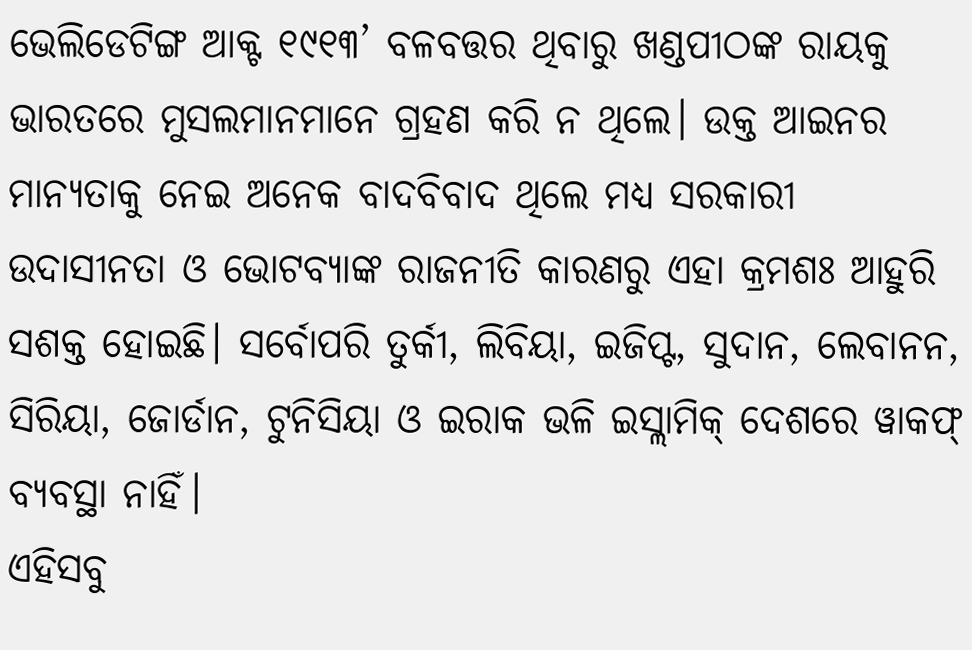ଭେଲିଡେଟିଙ୍ଗ ଆକ୍ଟ ୧୯୧୩’ ବଳବତ୍ତର ଥିବାରୁ ଖଣ୍ଡପୀଠଙ୍କ ରାୟକୁ ଭାରତରେ ମୁସଲମାନମାନେ ଗ୍ରହଣ କରି ନ ଥିଲେ। ଉକ୍ତ ଆଇନର ମାନ୍ୟତାକୁ ନେଇ ଅନେକ ବାଦବିବାଦ ଥିଲେ ମଧ୍ୟ ସରକାରୀ ଉଦାସୀନତା ଓ ଭୋଟବ୍ୟାଙ୍କ ରାଜନୀତି କାରଣରୁ ଏହା କ୍ରମଶଃ ଆହୁରି ସଶକ୍ତ ହୋଇଛି। ସର୍ବୋପରି ତୁର୍କୀ, ଲିବିୟା, ଇଜିପ୍ଟ, ସୁଦାନ, ଲେବାନନ, ସିରିୟା, ଜୋର୍ଡାନ, ଟୁନିସିୟା ଓ ଇରାକ ଭଳି ଇସ୍ଲାମିକ୍ ଦେଶରେ ୱାକଫ୍ ବ୍ୟବସ୍ଥା ନାହିଁ।
ଏହିସବୁ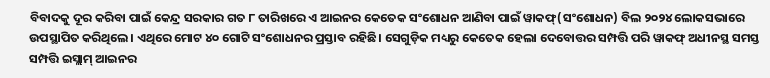ବିବାଦକୁ ଦୂର କରିବା ପାଇଁ କେନ୍ଦ୍ର ସରକାର ଗତ ୮ ତାରିଖରେ ଏ ଆଇନର କେତେକ ସଂଶୋଧନ ଆଣିବା ପାଇଁ ୱାକଫ୍(ସଂଶୋଧନ) ବିଲ ୨୦୨୪ ଲୋକସଭାରେ ଉପସ୍ଥାପିତ କରିଥିଲେ। ଏଥିରେ ମୋଟ ୪୦ ଗୋଟି ସଂଶୋଧନର ପ୍ରସ୍ତାବ ରହିଛି। ସେଗୁଡ଼ିକ ମଧ୍ୟରୁ କେତେକ ହେଲା ଦେବୋତ୍ତର ସମ୍ପତ୍ତି ପରି ୱାକଫ୍ ଅଧୀନସ୍ଥ ସମସ୍ତ ସମ୍ପତ୍ତି ଇସ୍ଲାମ୍ ଆଇନର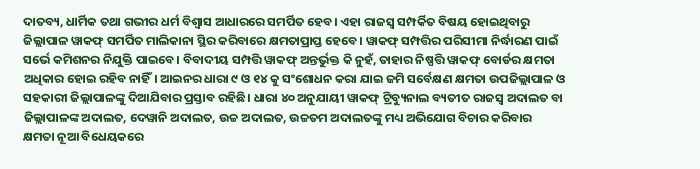ଦାତବ୍ୟ, ଧାର୍ମିକ ତଥା ଗଭୀର ଧର୍ମ ବିଶ୍ୱାସ ଆଧାରରେ ସମର୍ପିତ ହେବ। ଏହା ରାଜସ୍ୱ ସମ୍ପର୍କିତ ବିଷୟ ହୋଇଥିବାରୁ ଜିଲ୍ଲାପାଳ ୱାକଫ୍ ସମର୍ପିତ ମାଲିକାନା ସ୍ଥିର କରିବାରେ କ୍ଷମତାପ୍ରାପ୍ତ ହେବେ। ୱାକଫ୍ ସମ୍ପତ୍ତିର ପରିସୀମା ନିର୍ଦ୍ଧାରଣ ପାଇଁ ସର୍ଭେ କମିଶନର ନିଯୁକ୍ତି ପାଇବେ। ବିବାଦୀୟ ସମ୍ପତ୍ତି ୱାକଫ୍ ଅନ୍ତର୍ଭୁକ୍ତ କି ନୁହଁ, ତାହାର ନିଷ୍ପତ୍ତି ୱାକଫ୍ ବୋର୍ଡର କ୍ଷମତା ଅଧିକାର ହୋଇ ରହିବ ନାହିଁ। ଆଇନର ଧାରା ୯ ଓ ୧୪ କୁ ସଂଶୋଧନ କରା ଯାଇ ଜମି ସର୍ବେକ୍ଷଣ କ୍ଷମତା ଉପଜିଲ୍ଲାପାଳ ଓ ସହକାରୀ ଜିଲ୍ଲାପାଳଙ୍କୁ ଦିଆଯିବାର ପ୍ରସ୍ତାବ ରହିଛି। ଧାରା ୪୦ ଅନୁଯାୟୀ ୱାକଫ୍ ଟ୍ରିବ୍ୟୁନାଲ ବ୍ୟତୀତ ରାଜସ୍ୱ ଅଦାଲତ ବା ଜିଲ୍ଲାପାଳଙ୍କ ଅଦାଲତ, ଦେୱାନି ଅଦାଲତ, ଉଚ୍ଚ ଅଦାଲତ, ଉଚ୍ଚତମ ଅଦାଲତଙ୍କୁ ମଧ୍ୟ ଅଭିଯୋଗ ବିଚାର କରିବାର କ୍ଷମତା ନୂଆ ବିଧେୟକରେ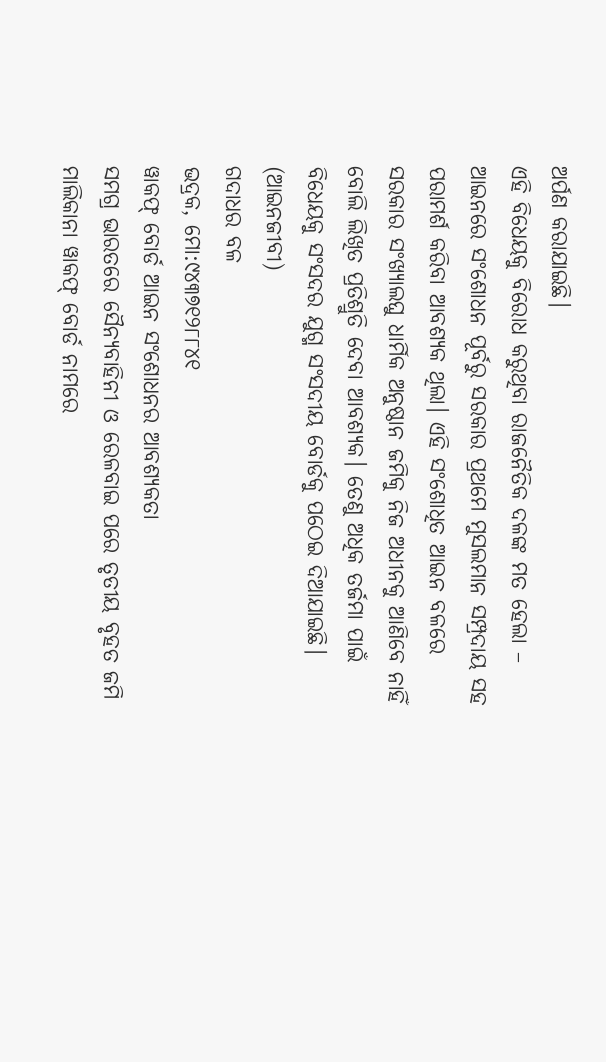ଅର୍ପଣ କରାଯାଇଛି।
ଏହି ବିଧେୟକୁ ବିରୋଧ କରୁଥିବା ରାଜନୈତିକ ଦଳଙ୍କ ମତ ହେଲା – ଆଇନରେ ସଂଶୋଧନ ପୂର୍ବରୁ ସରକାର ପ୍ରଥମେ ମୁସଲମାନ ସମ୍ପ୍ରଦାୟ ସହ ପରାମର୍ଶ କରିବା ଆବଶ୍ୟକ ଥିଲା। ଏହି ସଂଶୋଧିତ ଆଇନ ବଳରେ ସରକାର ସଂଖ୍ୟାଲଘୁ ଧାର୍ମିକ ଅନୁଷ୍ଠାନ ଜମିକୁ ନିଜ ଅଧୀନକୁ ଆଣିବେ ନାହିଁ ବୋଲି ଲିଖିତ ପ୍ରତିଶ୍ରୁତି ଦେବା ଆବଶ୍ୟକ। ତେଣୁ ଅଧିକ ତର୍ଜମା ପାଇଁ ବିଧେୟକୁ ସଂସଦର ଯୁଗ୍ମ ସଂସଦୀୟ ବୋର୍ଡକୁ ପଠେଇ ଦିଆଯାଇଛି।
(ଆଇନଜୀବୀ)
ଗଦାଧର ବଳ
ଭଦ୍ରକ, ମୋ:୯୪୩୭୧୨୮୮୪୧
ୱାକଫ୍ ବୋର୍ଡ ଆଇନ ସଂଶୋଧନର ଆବଶ୍ୟକତା
ସମଗ୍ର ଭାରତରେ ସୈନ୍ୟବାହିନୀ ଓ ରେଳବାଇ ପରେ ତୃତୀୟ ବୃହତ ଜମି ମାଲିକାନା ୱାକଫ୍ ବୋର୍ଡ ନାମରେ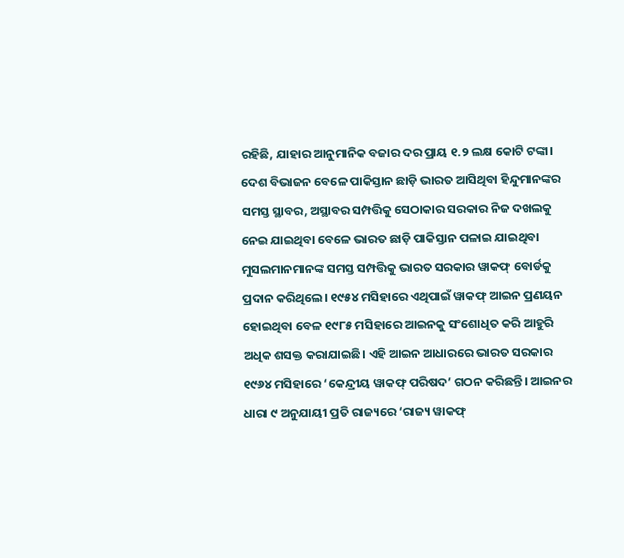ରହିଛି, ଯାହାର ଆନୁମାନିକ ବଜାର ଦର ପ୍ରାୟ ୧.୨ ଲକ୍ଷ କୋଟି ଟଙ୍କା। ଦେଶ ବିଭାଜନ ବେଳେ ପାକିସ୍ତାନ ଛାଡ଼ି ଭାରତ ଆସିଥିବା ହିନ୍ଦୁମାନଙ୍କର ସମସ୍ତ ସ୍ଥାବର, ଅସ୍ଥାବର ସମ୍ପତ୍ତିକୁ ସେଠାକାର ସରକାର ନିଜ ଦଖଲକୁ ନେଇ ଯାଇଥିବା ବେଳେ ଭାରତ ଛାଡ଼ି ପାକିସ୍ତାନ ପଳାଇ ଯାଇଥିବା ମୁସଲମାନମାନଙ୍କ ସମସ୍ତ ସମ୍ପତ୍ତିକୁ ଭାରତ ସରକାର ୱାକଫ୍ ବୋର୍ଡକୁ ପ୍ରଦାନ କରିଥିଲେ। ୧୯୫୪ ମସିହାରେ ଏଥିପାଇଁ ୱାକଫ୍ ଆଇନ ପ୍ରଣୟନ ହୋଇଥିବା ବେଳ ୧୯୮୫ ମସିହାରେ ଆଇନକୁ ସଂଶୋଧିତ କରି ଆହୁରି ଅଧିକ ଶସକ୍ତ କରାଯାଇଛି। ଏହି ଆଇନ ଆଧାରରେ ଭାରତ ସରକାର ୧୯୬୪ ମସିହାରେ ‘କେନ୍ଦ୍ରୀୟ ୱାକଫ୍ ପରିଷଦ’ ଗଠନ କରିଛନ୍ତି। ଆଇନର ଧାରା ୯ ଅନୁଯାୟୀ ପ୍ରତି ରାଜ୍ୟରେ ‘ରାଜ୍ୟ ୱାକଫ୍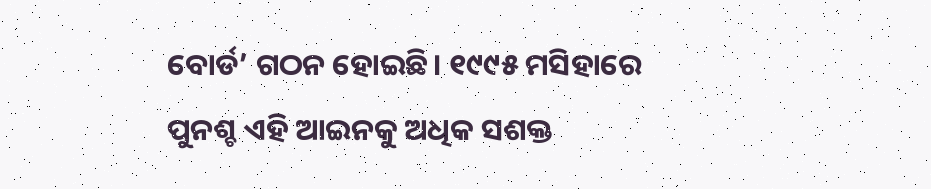ବୋର୍ଡ’ ଗଠନ ହୋଇଛି। ୧୯୯୫ ମସିହାରେ ପୁନଶ୍ଚ ଏହି ଆଇନକୁ ଅଧିକ ସଶକ୍ତ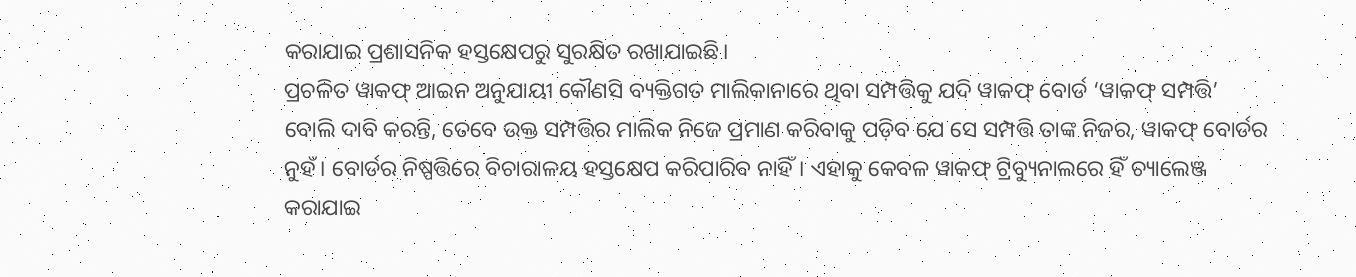କରାଯାଇ ପ୍ରଶାସନିକ ହସ୍ତକ୍ଷେପରୁ ସୁରକ୍ଷିତ ରଖାଯାଇଛି।
ପ୍ରଚଳିତ ୱାକଫ୍ ଆଇନ ଅନୁଯାୟୀ କୌଣସି ବ୍ୟକ୍ତିଗତ ମାଲିକାନାରେ ଥିବା ସମ୍ପତ୍ତିକୁ ଯଦି ୱାକଫ୍ ବୋର୍ଡ ‘ୱାକଫ୍ ସମ୍ପତ୍ତି’ ବୋଲି ଦାବି କରନ୍ତି, ତେବେ ଉକ୍ତ ସମ୍ପତ୍ତିର ମାଲିକ ନିଜେ ପ୍ରମାଣ କରିବାକୁ ପଡ଼ିବ ଯେ ସେ ସମ୍ପତ୍ତି ତାଙ୍କ ନିଜର, ୱାକଫ୍ ବୋର୍ଡର ନୁହଁ। ବୋର୍ଡର ନିଷ୍ପତ୍ତିରେ ବିଚାରାଳୟ ହସ୍ତକ୍ଷେପ କରିପାରିବ ନାହିଁ। ଏହାକୁ କେବଳ ୱାକଫ୍ ଟ୍ରିବ୍ୟୁନାଲରେ ହିଁ ଚ୍ୟାଲେଞ୍ଜ କରାଯାଇ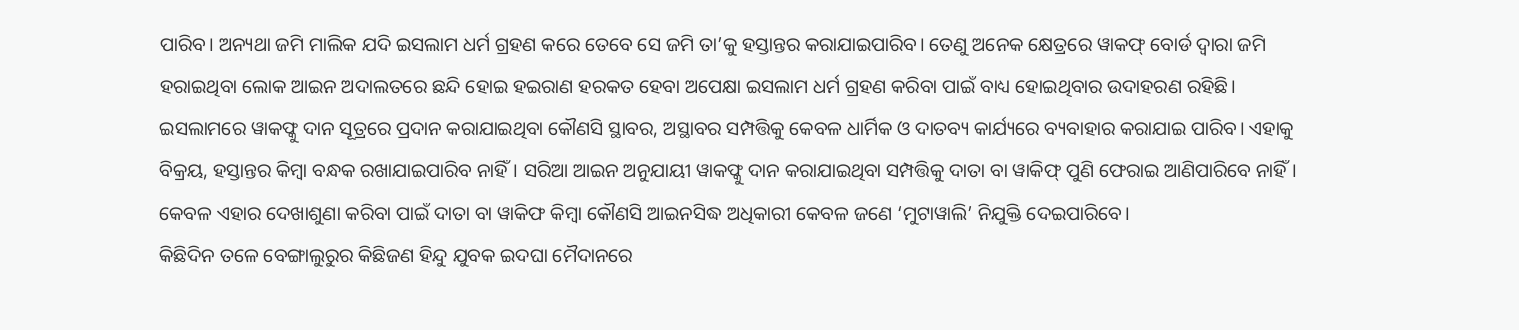ପାରିବ। ଅନ୍ୟଥା ଜମି ମାଲିକ ଯଦି ଇସଲାମ ଧର୍ମ ଗ୍ରହଣ କରେ ତେବେ ସେ ଜମି ତା’କୁ ହସ୍ତାନ୍ତର କରାଯାଇପାରିବ। ତେଣୁ ଅନେକ କ୍ଷେତ୍ରରେ ୱାକଫ୍ ବୋର୍ଡ ଦ୍ୱାରା ଜମି ହରାଇଥିବା ଲୋକ ଆଇନ ଅଦାଲତରେ ଛନ୍ଦି ହୋଇ ହଇରାଣ ହରକତ ହେବା ଅପେକ୍ଷା ଇସଲାମ ଧର୍ମ ଗ୍ରହଣ କରିବା ପାଇଁ ବାଧ୍ୟ ହୋଇଥିବାର ଉଦାହରଣ ରହିଛି।
ଇସଲାମରେ ୱାକଫ୍କୁ ଦାନ ସୂତ୍ରରେ ପ୍ରଦାନ କରାଯାଇଥିବା କୌଣସି ସ୍ଥାବର, ଅସ୍ଥାବର ସମ୍ପତ୍ତିକୁ କେବଳ ଧାର୍ମିକ ଓ ଦାତବ୍ୟ କାର୍ଯ୍ୟରେ ବ୍ୟବାହାର କରାଯାଇ ପାରିବ। ଏହାକୁ ବିକ୍ରୟ, ହସ୍ତାନ୍ତର କିମ୍ବା ବନ୍ଧକ ରଖାଯାଇପାରିବ ନାହିଁ। ସରିଆ ଆଇନ ଅନୁଯାୟୀ ୱାକଫ୍କୁ ଦାନ କରାଯାଇଥିବା ସମ୍ପତ୍ତିକୁ ଦାତା ବା ୱାକିଫ୍ ପୁଣି ଫେରାଇ ଆଣିପାରିବେ ନାହିଁ। କେବଳ ଏହାର ଦେଖାଶୁଣା କରିବା ପାଇଁ ଦାତା ବା ୱାକିଫ କିମ୍ବା କୌଣସି ଆଇନସିଦ୍ଧ ଅଧିକାରୀ କେବଳ ଜଣେ ‘ମୁଟାୱାଲି’ ନିଯୁକ୍ତି ଦେଇପାରିବେ।
କିଛିଦିନ ତଳେ ବେଙ୍ଗାଲୁରୁର କିଛିଜଣ ହିନ୍ଦୁ ଯୁବକ ଇଦଘା ମୈଦାନରେ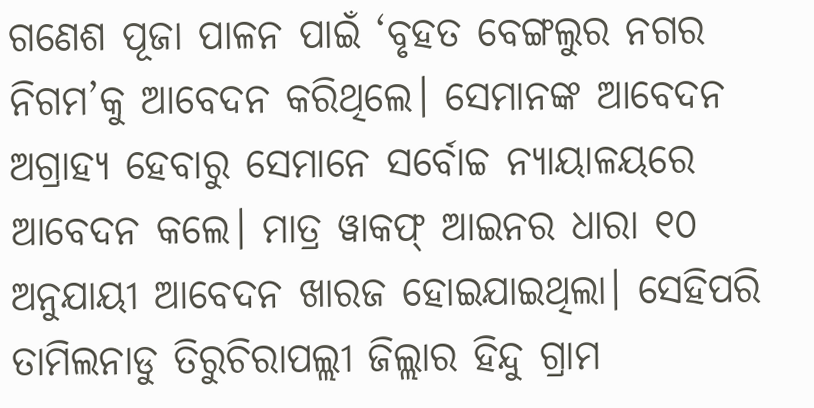ଗଣେଶ ପୂଜା ପାଳନ ପାଇଁ ‘ବୃହତ ବେଙ୍ଗଲୁର ନଗର ନିଗମ’କୁ ଆବେଦନ କରିଥିଲେ। ସେମାନଙ୍କ ଆବେଦନ ଅଗ୍ରାହ୍ୟ ହେବାରୁ ସେମାନେ ସର୍ବୋଚ୍ଚ ନ୍ୟାୟାଳୟରେ ଆବେଦନ କଲେ। ମାତ୍ର ୱାକଫ୍ ଆଇନର ଧାରା ୧୦ ଅନୁଯାୟୀ ଆବେଦନ ଖାରଜ ହୋଇଯାଇଥିଲା। ସେହିପରି ତାମିଲନାଡୁ ତିରୁଚିରାପଲ୍ଲୀ ଜିଲ୍ଲାର ହିନ୍ଦୁ ଗ୍ରାମ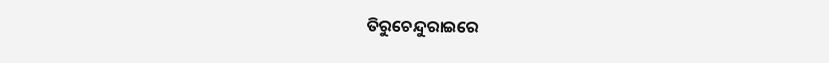ତିରୁଚେନ୍ଦୁରାଇରେ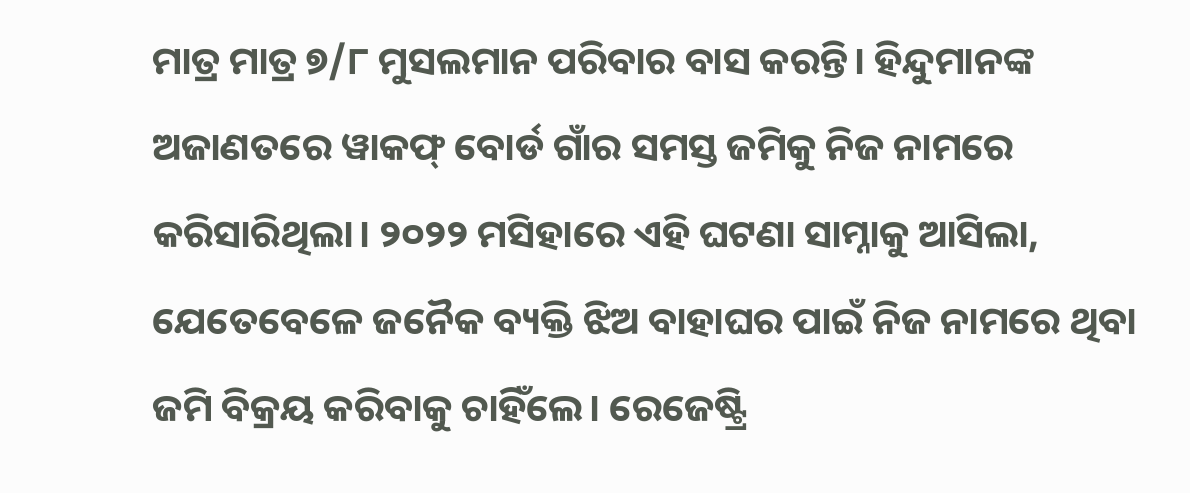ମାତ୍ର ମାତ୍ର ୭/୮ ମୁସଲମାନ ପରିବାର ବାସ କରନ୍ତି। ହିନ୍ଦୁମାନଙ୍କ ଅଜାଣତରେ ୱାକଫ୍ ବୋର୍ଡ ଗାଁର ସମସ୍ତ ଜମିକୁ ନିଜ ନାମରେ କରିସାରିଥିଲା। ୨୦୨୨ ମସିହାରେ ଏହି ଘଟଣା ସାମ୍ନାକୁ ଆସିଲା, ଯେତେବେଳେ ଜନୈକ ବ୍ୟକ୍ତି ଝିଅ ବାହାଘର ପାଇଁ ନିଜ ନାମରେ ଥିବା ଜମି ବିକ୍ରୟ କରିବାକୁ ଚାହିଁଲେ। ରେଜେଷ୍ଟ୍ରି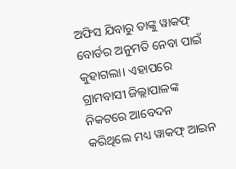ଅଫିସ ଯିବାରୁ ତାଙ୍କୁ ୱାକଫ୍ ବୋର୍ଡର ଅନୁମତି ନେବା ପାଇଁ କୁହାଗଲା। ଏହାପରେ ଗ୍ରାମବାସୀ ଜିଲ୍ଲାପାଳଙ୍କ ନିକଟରେ ଆବେଦନ କରିଥିଲେ ମଧ୍ୟ ୱାକଫ୍ ଆଇନ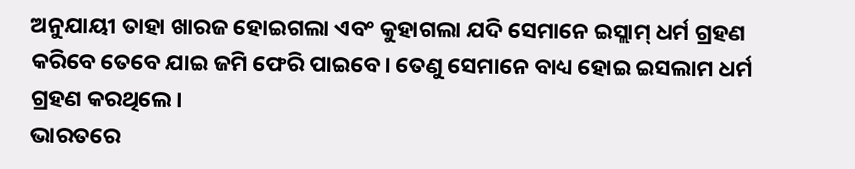ଅନୁଯାୟୀ ତାହା ଖାରଜ ହୋଇଗଲା ଏବଂ କୁହାଗଲା ଯଦି ସେମାନେ ଇସ୍ଲାମ୍ ଧର୍ମ ଗ୍ରହଣ କରିବେ ତେବେ ଯାଇ ଜମି ଫେରି ପାଇବେ। ତେଣୁ ସେମାନେ ବାଧ୍ୟ ହୋଇ ଇସଲାମ ଧର୍ମ ଗ୍ରହଣ କରଥିଲେ।
ଭାରତରେ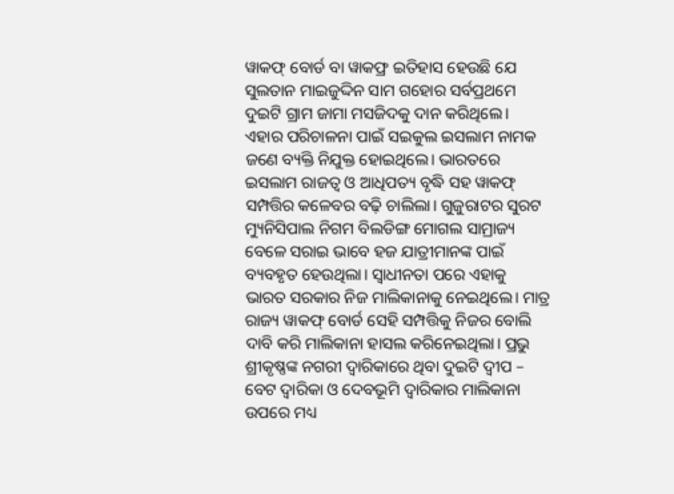ୱାକଫ୍ ବୋର୍ଡ ବା ୱାକଫ୍ର ଇତିହାସ ହେଉଛି ଯେ ସୁଲତାନ ମାଇଜୁଦ୍ଦିନ ସାମ ଗହୋର ସର୍ବପ୍ରଥମେ ଦୁଇଟି ଗ୍ରାମ ଜାମା ମସଜିଦକୁ ଦାନ କରିଥିଲେ। ଏହାର ପରିଚାଳନା ପାଇଁ ସଇକୁଲ ଇସଲାମ ନାମକ ଜଣେ ବ୍ୟକ୍ତି ନିଯୁକ୍ତ ହୋଇଥିଲେ। ଭାରତରେ ଇସଲାମ ରାଜତ୍ୱ ଓ ଆଧିପତ୍ୟ ବୃଦ୍ଧି ସହ ୱାକଫ୍ ସମ୍ପତ୍ତିର କଳେବର ବଢ଼ି ଚାଲିଲା। ଗୁଜୁରାଟର ସୁରଟ ମ୍ୟୁନିସିପାଲ ନିଗମ ବିଲଡିଙ୍ଗ ମୋଗଲ ସାମ୍ରାଜ୍ୟ ବେଳେ ସରାଇ ଭାବେ ହଜ ଯାତ୍ରୀମାନଙ୍କ ପାଇଁ ବ୍ୟବହୃତ ହେଉଥିଲା। ସ୍ୱାଧୀନତା ପରେ ଏହାକୁ ଭାରତ ସରକାର ନିଜ ମାଲିକାନାକୁ ନେଇଥିଲେ। ମାତ୍ର ରାଜ୍ୟ ୱାକଫ୍ ବୋର୍ଡ ସେହି ସମ୍ପତ୍ତିକୁ ନିଜର ବୋଲି ଦାବି କରି ମାଲିକାନା ହାସଲ କରିନେଇଥିଲା। ପ୍ରଭୁ ଶ୍ରୀକୃଷ୍ଣଙ୍କ ନଗରୀ ଦ୍ୱାରିକାରେ ଥିବା ଦୁଇଟି ଦ୍ୱୀପ – ବେଟ ଦ୍ୱାରିକା ଓ ଦେବଭୂମି ଦ୍ୱାରିକାର ମାଲିକାନା ଉପରେ ମଧ୍ୟ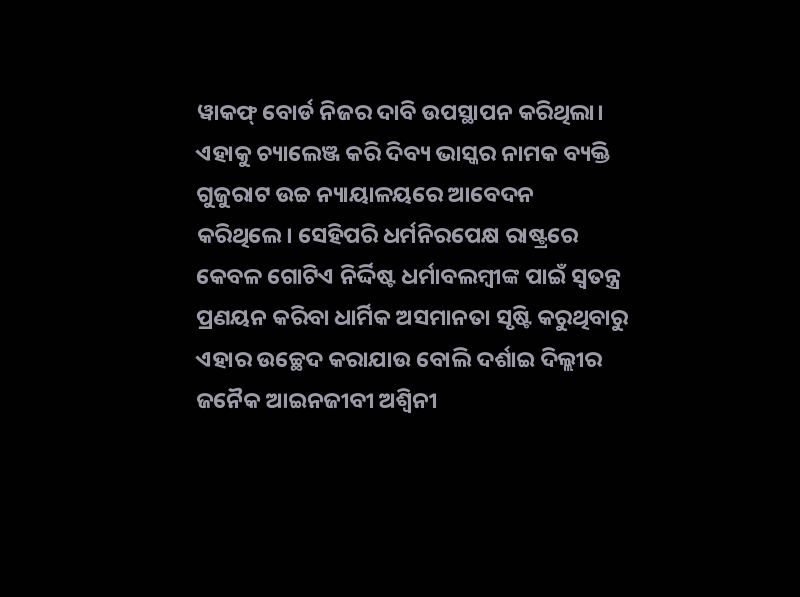ୱାକଫ୍ ବୋର୍ଡ ନିଜର ଦାବି ଉପସ୍ଥାପନ କରିଥିଲା। ଏହାକୁ ଚ୍ୟାଲେଞ୍ଜ କରି ଦିବ୍ୟ ଭାସ୍କର ନାମକ ବ୍ୟକ୍ତି ଗୁଜୁରାଟ ଉଚ୍ଚ ନ୍ୟାୟାଳୟରେ ଆବେଦନ କରିଥିଲେ। ସେହିପରି ଧର୍ମନିରପେକ୍ଷ ରାଷ୍ଟ୍ରରେ କେବଳ ଗୋଟିଏ ନିର୍ଦ୍ଦିଷ୍ଟ ଧର୍ମାବଲମ୍ବୀଙ୍କ ପାଇଁ ସ୍ୱତନ୍ତ୍ର ପ୍ରଣୟନ କରିବା ଧାର୍ମିକ ଅସମାନତା ସୃଷ୍ଟି କରୁଥିବାରୁ ଏହାର ଉଚ୍ଛେଦ କରାଯାଉ ବୋଲି ଦର୍ଶାଇ ଦିଲ୍ଲୀର ଜନୈକ ଆଇନଜୀବୀ ଅଶ୍ୱିନୀ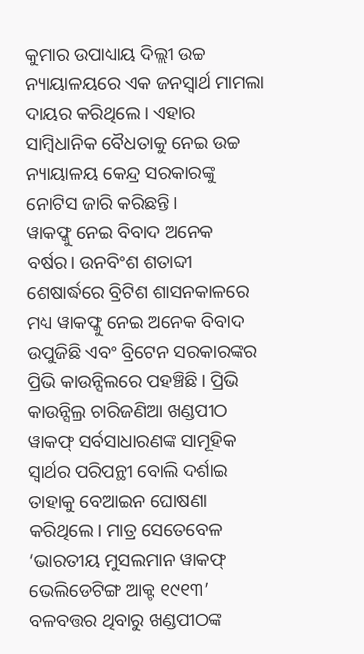କୁମାର ଉପାଧ୍ୟାୟ ଦିଲ୍ଲୀ ଉଚ୍ଚ ନ୍ୟାୟାଳୟରେ ଏକ ଜନସ୍ୱାର୍ଥ ମାମଲା ଦାୟର କରିଥିଲେ। ଏହାର ସାମ୍ବିଧାନିକ ବୈଧତାକୁ ନେଇ ଉଚ୍ଚ ନ୍ୟାୟାଳୟ କେନ୍ଦ୍ର ସରକାରଙ୍କୁ ନୋଟିସ ଜାରି କରିଛନ୍ତି।
ୱାକଫ୍କୁ ନେଇ ବିବାଦ ଅନେକ ବର୍ଷର। ଉନବିଂଶ ଶତାବ୍ଦୀ ଶେଷାର୍ଦ୍ଧରେ ବ୍ରିଟିଶ ଶାସନକାଳରେ ମଧ୍ୟ ୱାକଫ୍କୁ ନେଇ ଅନେକ ବିବାଦ ଉପୁଜିଛି ଏବଂ ବ୍ରିଟେନ ସରକାରଙ୍କର ପ୍ରିଭି କାଉନ୍ସିଲରେ ପହଞ୍ଚିଛି। ପ୍ରିଭି କାଉନ୍ସିଲ୍ର ଚାରିଜଣିଆ ଖଣ୍ଡପୀଠ ୱାକଫ୍ ସର୍ବସାଧାରଣଙ୍କ ସାମୂହିକ ସ୍ୱାର୍ଥର ପରିପନ୍ଥୀ ବୋଲି ଦର୍ଶାଇ ତାହାକୁ ବେଆଇନ ଘୋଷଣା କରିଥିଲେ। ମାତ୍ର ସେତେବେଳ ‘ଭାରତୀୟ ମୁସଲମାନ ୱାକଫ୍ ଭେଲିଡେଟିଙ୍ଗ ଆକ୍ଟ ୧୯୧୩’ ବଳବତ୍ତର ଥିବାରୁ ଖଣ୍ଡପୀଠଙ୍କ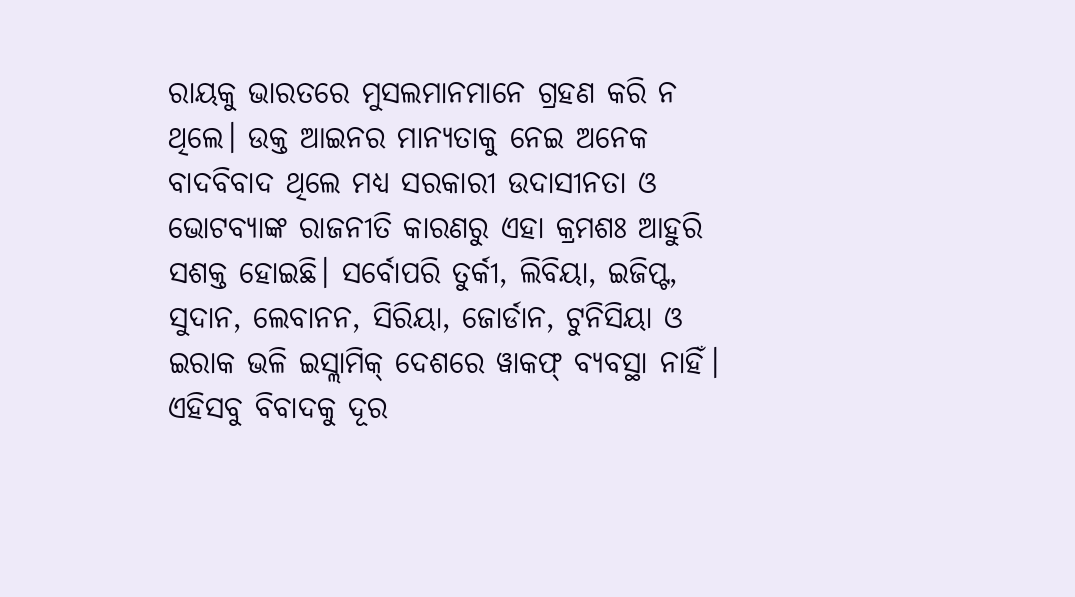ରାୟକୁ ଭାରତରେ ମୁସଲମାନମାନେ ଗ୍ରହଣ କରି ନ ଥିଲେ। ଉକ୍ତ ଆଇନର ମାନ୍ୟତାକୁ ନେଇ ଅନେକ ବାଦବିବାଦ ଥିଲେ ମଧ୍ୟ ସରକାରୀ ଉଦାସୀନତା ଓ ଭୋଟବ୍ୟାଙ୍କ ରାଜନୀତି କାରଣରୁ ଏହା କ୍ରମଶଃ ଆହୁରି ସଶକ୍ତ ହୋଇଛି। ସର୍ବୋପରି ତୁର୍କୀ, ଲିବିୟା, ଇଜିପ୍ଟ, ସୁଦାନ, ଲେବାନନ, ସିରିୟା, ଜୋର୍ଡାନ, ଟୁନିସିୟା ଓ ଇରାକ ଭଳି ଇସ୍ଲାମିକ୍ ଦେଶରେ ୱାକଫ୍ ବ୍ୟବସ୍ଥା ନାହିଁ।
ଏହିସବୁ ବିବାଦକୁ ଦୂର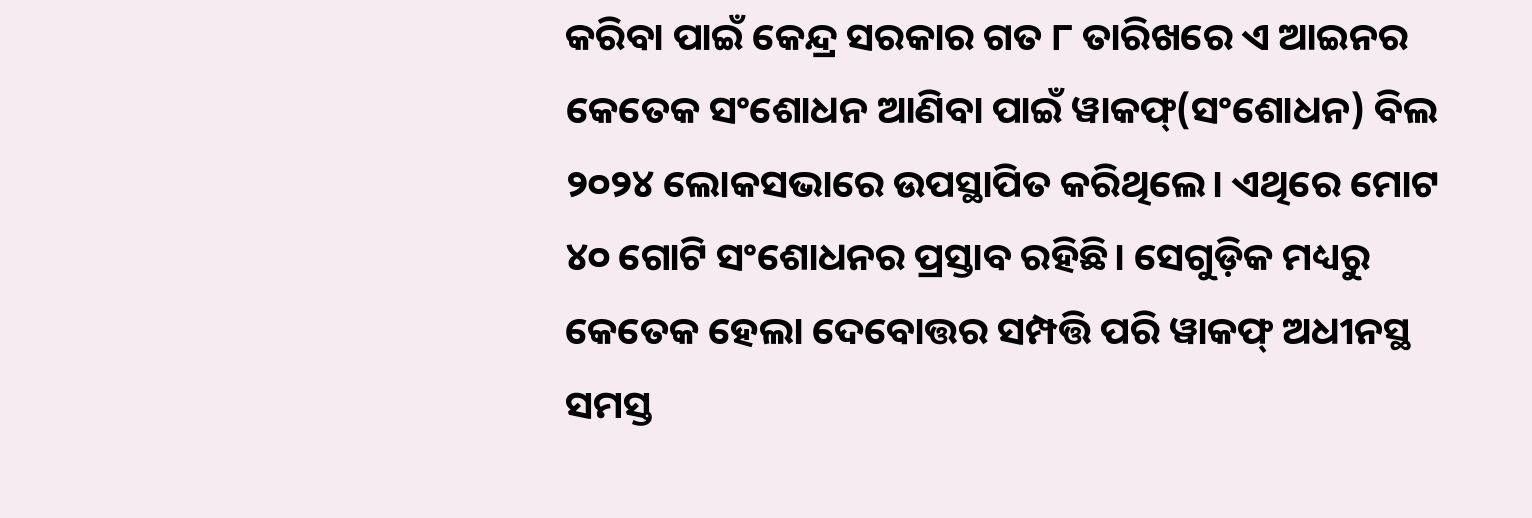କରିବା ପାଇଁ କେନ୍ଦ୍ର ସରକାର ଗତ ୮ ତାରିଖରେ ଏ ଆଇନର କେତେକ ସଂଶୋଧନ ଆଣିବା ପାଇଁ ୱାକଫ୍(ସଂଶୋଧନ) ବିଲ ୨୦୨୪ ଲୋକସଭାରେ ଉପସ୍ଥାପିତ କରିଥିଲେ। ଏଥିରେ ମୋଟ ୪୦ ଗୋଟି ସଂଶୋଧନର ପ୍ରସ୍ତାବ ରହିଛି। ସେଗୁଡ଼ିକ ମଧ୍ୟରୁ କେତେକ ହେଲା ଦେବୋତ୍ତର ସମ୍ପତ୍ତି ପରି ୱାକଫ୍ ଅଧୀନସ୍ଥ ସମସ୍ତ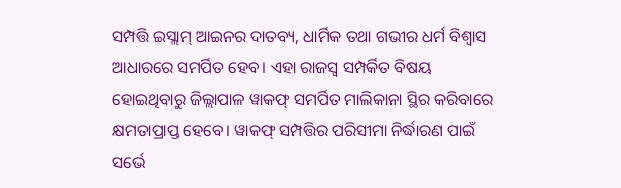ସମ୍ପତ୍ତି ଇସ୍ଲାମ୍ ଆଇନର ଦାତବ୍ୟ, ଧାର୍ମିକ ତଥା ଗଭୀର ଧର୍ମ ବିଶ୍ୱାସ ଆଧାରରେ ସମର୍ପିତ ହେବ। ଏହା ରାଜସ୍ୱ ସମ୍ପର୍କିତ ବିଷୟ ହୋଇଥିବାରୁ ଜିଲ୍ଲାପାଳ ୱାକଫ୍ ସମର୍ପିତ ମାଲିକାନା ସ୍ଥିର କରିବାରେ କ୍ଷମତାପ୍ରାପ୍ତ ହେବେ। ୱାକଫ୍ ସମ୍ପତ୍ତିର ପରିସୀମା ନିର୍ଦ୍ଧାରଣ ପାଇଁ ସର୍ଭେ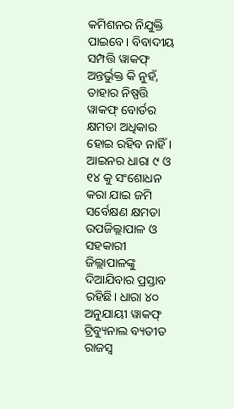କମିଶନର ନିଯୁକ୍ତି ପାଇବେ। ବିବାଦୀୟ ସମ୍ପତ୍ତି ୱାକଫ୍ ଅନ୍ତର୍ଭୁକ୍ତ କି ନୁହଁ, ତାହାର ନିଷ୍ପତ୍ତି ୱାକଫ୍ ବୋର୍ଡର କ୍ଷମତା ଅଧିକାର ହୋଇ ରହିବ ନାହିଁ। ଆଇନର ଧାରା ୯ ଓ ୧୪ କୁ ସଂଶୋଧନ କରା ଯାଇ ଜମି ସର୍ବେକ୍ଷଣ କ୍ଷମତା ଉପଜିଲ୍ଲାପାଳ ଓ ସହକାରୀ ଜିଲ୍ଲାପାଳଙ୍କୁ ଦିଆଯିବାର ପ୍ରସ୍ତାବ ରହିଛି। ଧାରା ୪୦ ଅନୁଯାୟୀ ୱାକଫ୍ ଟ୍ରିବ୍ୟୁନାଲ ବ୍ୟତୀତ ରାଜସ୍ୱ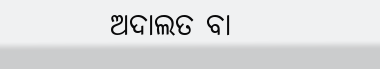ଅଦାଲତ ବା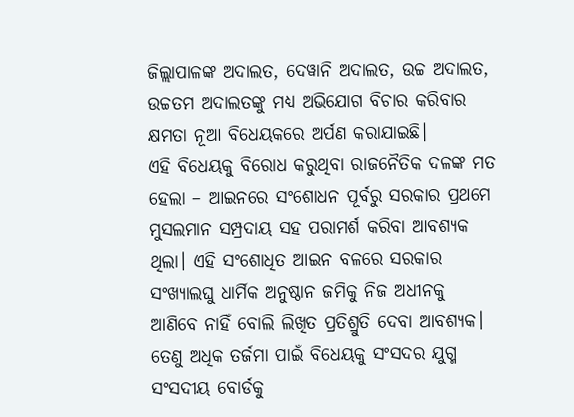ଜିଲ୍ଲାପାଳଙ୍କ ଅଦାଲତ, ଦେୱାନି ଅଦାଲତ, ଉଚ୍ଚ ଅଦାଲତ, ଉଚ୍ଚତମ ଅଦାଲତଙ୍କୁ ମଧ୍ୟ ଅଭିଯୋଗ ବିଚାର କରିବାର କ୍ଷମତା ନୂଆ ବିଧେୟକରେ ଅର୍ପଣ କରାଯାଇଛି।
ଏହି ବିଧେୟକୁ ବିରୋଧ କରୁଥିବା ରାଜନୈତିକ ଦଳଙ୍କ ମତ ହେଲା – ଆଇନରେ ସଂଶୋଧନ ପୂର୍ବରୁ ସରକାର ପ୍ରଥମେ ମୁସଲମାନ ସମ୍ପ୍ରଦାୟ ସହ ପରାମର୍ଶ କରିବା ଆବଶ୍ୟକ ଥିଲା। ଏହି ସଂଶୋଧିତ ଆଇନ ବଳରେ ସରକାର ସଂଖ୍ୟାଲଘୁ ଧାର୍ମିକ ଅନୁଷ୍ଠାନ ଜମିକୁ ନିଜ ଅଧୀନକୁ ଆଣିବେ ନାହିଁ ବୋଲି ଲିଖିତ ପ୍ରତିଶ୍ରୁତି ଦେବା ଆବଶ୍ୟକ। ତେଣୁ ଅଧିକ ତର୍ଜମା ପାଇଁ ବିଧେୟକୁ ସଂସଦର ଯୁଗ୍ମ ସଂସଦୀୟ ବୋର୍ଡକୁ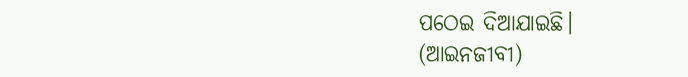ପଠେଇ ଦିଆଯାଇଛି।
(ଆଇନଜୀବୀ)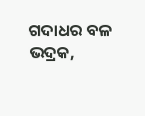ଗଦାଧର ବଳ
ଭଦ୍ରକ,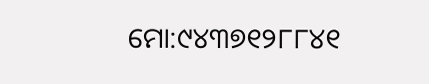ମୋ:୯୪୩୭୧୨୮୮୪୧